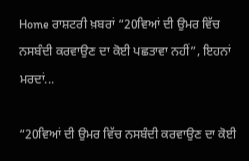Home ਰਾਸ਼ਟਰੀ ਖ਼ਬਰਾਂ “20ਵਿਆਂ ਦੀ ਉਮਰ ਵਿੱਚ ਨਸਬੰਦੀ ਕਰਵਾਉਣ ਦਾ ਕੋਈ ਪਛਤਾਵਾ ਨਹੀਂ”, ਇਹਨਾਂ ਮਰਦਾਂ...

“20ਵਿਆਂ ਦੀ ਉਮਰ ਵਿੱਚ ਨਸਬੰਦੀ ਕਰਵਾਉਣ ਦਾ ਕੋਈ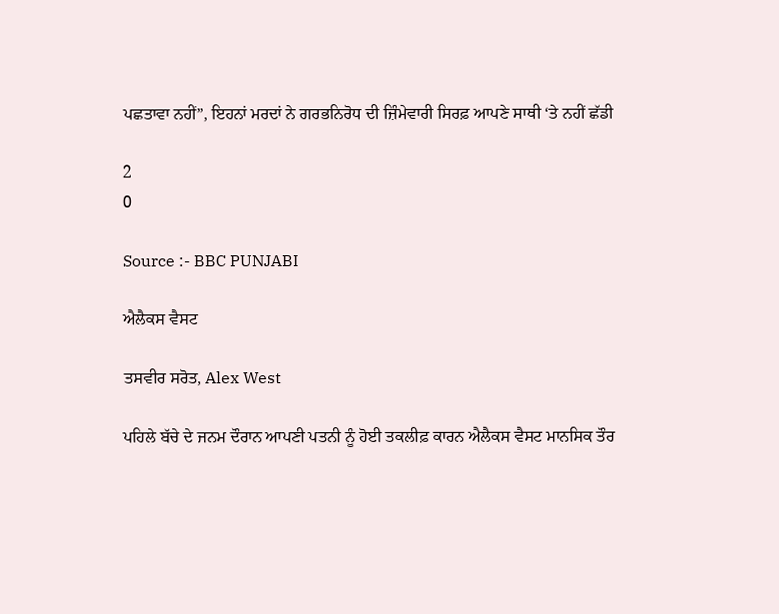ਪਛਤਾਵਾ ਨਹੀਂ”, ਇਹਨਾਂ ਮਰਦਾਂ ਨੇ ਗਰਭਨਿਰੋਧ ਦੀ ਜ਼ਿੰਮੇਵਾਰੀ ਸਿਰਫ਼ ਆਪਣੇ ਸਾਥੀ ‘ਤੇ ਨਹੀਂ ਛੱਡੀ

2
0

Source :- BBC PUNJABI

ਐਲੈਕਸ ਵੈਸਟ

ਤਸਵੀਰ ਸਰੋਤ, Alex West

ਪਹਿਲੇ ਬੱਚੇ ਦੇ ਜਨਮ ਦੌਰਾਨ ਆਪਣੀ ਪਤਨੀ ਨੂੰ ਹੋਈ ਤਕਲੀਫ਼ ਕਾਰਨ ਐਲੈਕਸ ਵੈਸਟ ਮਾਨਸਿਕ ਤੌਰ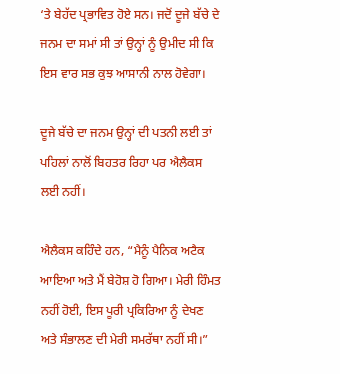‘ਤੇ ਬੇਹੱਦ ਪ੍ਰਭਾਵਿਤ ਹੋਏ ਸਨ। ਜਦੋਂ ਦੂਜੇ ਬੱਚੇ ਦੇ ਜਨਮ ਦਾ ਸਮਾਂ ਸੀ ਤਾਂ ਉਨ੍ਹਾਂ ਨੂੰ ਉਮੀਦ ਸੀ ਕਿ ਇਸ ਵਾਰ ਸਭ ਕੁਝ ਆਸਾਨੀ ਨਾਲ ਹੋਵੇਗਾ।

ਦੂਜੇ ਬੱਚੇ ਦਾ ਜਨਮ ਉਨ੍ਹਾਂ ਦੀ ਪਤਨੀ ਲਈ ਤਾਂ ਪਹਿਲਾਂ ਨਾਲੋਂ ਬਿਹਤਰ ਰਿਹਾ ਪਰ ਐਲੈਕਸ ਲਈ ਨਹੀਂ।

ਐਲੈਕਸ ਕਹਿੰਦੇ ਹਨ, “ਮੈਨੂੰ ਪੈਨਿਕ ਅਟੈਕ ਆਇਆ ਅਤੇ ਮੈਂ ਬੇਹੋਸ਼ ਹੋ ਗਿਆ। ਮੇਰੀ ਹਿੰਮਤ ਨਹੀਂ ਹੋਈ, ਇਸ ਪੂਰੀ ਪ੍ਰਕਿਰਿਆ ਨੂੰ ਦੇਖਣ ਅਤੇ ਸੰਭਾਲਣ ਦੀ ਮੇਰੀ ਸਮਰੱਥਾ ਨਹੀਂ ਸੀ।”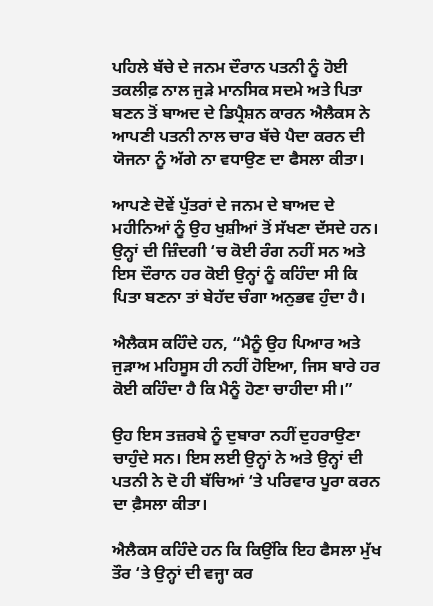ਪਹਿਲੇ ਬੱਚੇ ਦੇ ਜਨਮ ਦੌਰਾਨ ਪਤਨੀ ਨੂੰ ਹੋਈ ਤਕਲੀਫ਼ ਨਾਲ ਜੁੜੇ ਮਾਨਸਿਕ ਸਦਮੇ ਅਤੇ ਪਿਤਾ ਬਣਨ ਤੋਂ ਬਾਅਦ ਦੇ ਡਿਪ੍ਰੈਸ਼ਨ ਕਾਰਨ ਐਲੈਕਸ ਨੇ ਆਪਣੀ ਪਤਨੀ ਨਾਲ ਚਾਰ ਬੱਚੇ ਪੈਦਾ ਕਰਨ ਦੀ ਯੋਜਨਾ ਨੂੰ ਅੱਗੇ ਨਾ ਵਧਾਉਣ ਦਾ ਫੈਸਲਾ ਕੀਤਾ।

ਆਪਣੇ ਦੋਵੇਂ ਪੁੱਤਰਾਂ ਦੇ ਜਨਮ ਦੇ ਬਾਅਦ ਦੇ ਮਹੀਨਿਆਂ ਨੂੰ ਉਹ ਖੁਸ਼ੀਆਂ ਤੋਂ ਸੱਖਣਾ ਦੱਸਦੇ ਹਨ। ਉਨ੍ਹਾਂ ਦੀ ਜ਼ਿੰਦਗੀ ‘ਚ ਕੋਈ ਰੰਗ ਨਹੀਂ ਸਨ ਅਤੇ ਇਸ ਦੌਰਾਨ ਹਰ ਕੋਈ ਉਨ੍ਹਾਂ ਨੂੰ ਕਹਿੰਦਾ ਸੀ ਕਿ ਪਿਤਾ ਬਣਨਾ ਤਾਂ ਬੇਹੱਦ ਚੰਗਾ ਅਨੁਭਵ ਹੁੰਦਾ ਹੈ।

ਐਲੈਕਸ ਕਹਿੰਦੇ ਹਨ, “ਮੈਨੂੰ ਉਹ ਪਿਆਰ ਅਤੇ ਜੁੜਾਅ ਮਹਿਸੂਸ ਹੀ ਨਹੀਂ ਹੋਇਆ, ਜਿਸ ਬਾਰੇ ਹਰ ਕੋਈ ਕਹਿੰਦਾ ਹੈ ਕਿ ਮੈਨੂੰ ਹੋਣਾ ਚਾਹੀਦਾ ਸੀ।”

ਉਹ ਇਸ ਤਜ਼ਰਬੇ ਨੂੰ ਦੁਬਾਰਾ ਨਹੀਂ ਦੁਹਰਾਉਣਾ ਚਾਹੁੰਦੇ ਸਨ। ਇਸ ਲਈ ਉਨ੍ਹਾਂ ਨੇ ਅਤੇ ਉਨ੍ਹਾਂ ਦੀ ਪਤਨੀ ਨੇ ਦੋ ਹੀ ਬੱਚਿਆਂ ‘ਤੇ ਪਰਿਵਾਰ ਪੂਰਾ ਕਰਨ ਦਾ ਫ਼ੈਸਲਾ ਕੀਤਾ।

ਐਲੈਕਸ ਕਹਿੰਦੇ ਹਨ ਕਿ ਕਿਉਂਕਿ ਇਹ ਫੈਸਲਾ ਮੁੱਖ ਤੌਰ ‘ਤੇ ਉਨ੍ਹਾਂ ਦੀ ਵਜ੍ਹਾ ਕਰ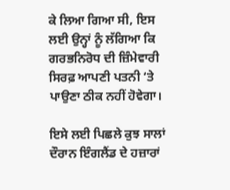ਕੇ ਲਿਆ ਗਿਆ ਸੀ, ਇਸ ਲਈ ਉਨ੍ਹਾਂ ਨੂੰ ਲੱਗਿਆ ਕਿ ਗਰਭਨਿਰੋਧ ਦੀ ਜ਼ਿੰਮੇਵਾਰੀ ਸਿਰਫ਼ ਆਪਣੀ ਪਤਨੀ ‘ਤੇ ਪਾਉਣਾ ਠੀਕ ਨਹੀਂ ਹੋਵੇਗਾ।

ਇਸੇ ਲਈ ਪਿਛਲੇ ਕੁਝ ਸਾਲਾਂ ਦੌਰਾਨ ਇੰਗਲੈਂਡ ਦੇ ਹਜ਼ਾਰਾਂ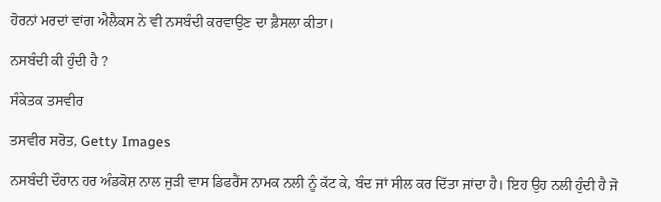ਹੋਰਨਾਂ ਮਰਦਾਂ ਵਾਂਗ ਐਲੈਕਸ ਨੇ ਵੀ ਨਸਬੰਦੀ ਕਰਵਾਉਣ ਦਾ ਫ਼ੈਸਲਾ ਕੀਤਾ।

ਨਸਬੰਦੀ ਕੀ ਹੁੰਦੀ ਹੈ ?

ਸੰਕੇਤਕ ਤਸਵੀਰ

ਤਸਵੀਰ ਸਰੋਤ, Getty Images

ਨਸਬੰਦੀ ਦੌਰਾਨ ਹਰ ਅੰਡਕੋਸ਼ ਨਾਲ ਜੁੜੀ ਵਾਸ ਡਿਫਰੈਂਸ ਨਾਮਕ ਨਲੀ ਨੂੰ ਕੱਟ ਕੇ, ਬੰਦ ਜਾਂ ਸੀਲ ਕਰ ਦਿੱਤਾ ਜਾਂਦਾ ਹੈ। ਇਹ ਉਹ ਨਲੀ ਹੁੰਦੀ ਹੈ ਜੋ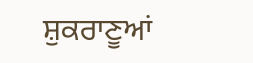ਸ਼ੁਕਰਾਣੂਆਂ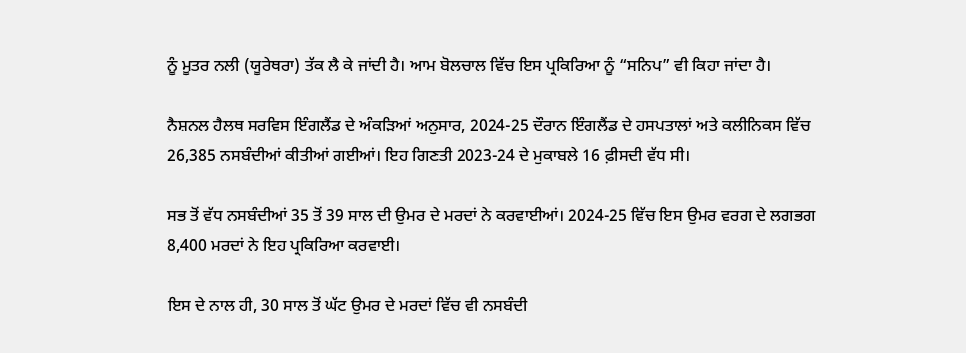ਨੂੰ ਮੂਤਰ ਨਲੀ (ਯੂਰੇਥਰਾ) ਤੱਕ ਲੈ ਕੇ ਜਾਂਦੀ ਹੈ। ਆਮ ਬੋਲਚਾਲ ਵਿੱਚ ਇਸ ਪ੍ਰਕਿਰਿਆ ਨੂੰ “ਸਨਿਪ” ਵੀ ਕਿਹਾ ਜਾਂਦਾ ਹੈ।

ਨੈਸ਼ਨਲ ਹੈਲਥ ਸਰਵਿਸ ਇੰਗਲੈਂਡ ਦੇ ਅੰਕੜਿਆਂ ਅਨੁਸਾਰ, 2024-25 ਦੌਰਾਨ ਇੰਗਲੈਂਡ ਦੇ ਹਸਪਤਾਲਾਂ ਅਤੇ ਕਲੀਨਿਕਸ ਵਿੱਚ 26,385 ਨਸਬੰਦੀਆਂ ਕੀਤੀਆਂ ਗਈਆਂ। ਇਹ ਗਿਣਤੀ 2023-24 ਦੇ ਮੁਕਾਬਲੇ 16 ਫ਼ੀਸਦੀ ਵੱਧ ਸੀ।

ਸਭ ਤੋਂ ਵੱਧ ਨਸਬੰਦੀਆਂ 35 ਤੋਂ 39 ਸਾਲ ਦੀ ਉਮਰ ਦੇ ਮਰਦਾਂ ਨੇ ਕਰਵਾਈਆਂ। 2024-25 ਵਿੱਚ ਇਸ ਉਮਰ ਵਰਗ ਦੇ ਲਗਭਗ 8,400 ਮਰਦਾਂ ਨੇ ਇਹ ਪ੍ਰਕਿਰਿਆ ਕਰਵਾਈ।

ਇਸ ਦੇ ਨਾਲ ਹੀ, 30 ਸਾਲ ਤੋਂ ਘੱਟ ਉਮਰ ਦੇ ਮਰਦਾਂ ਵਿੱਚ ਵੀ ਨਸਬੰਦੀ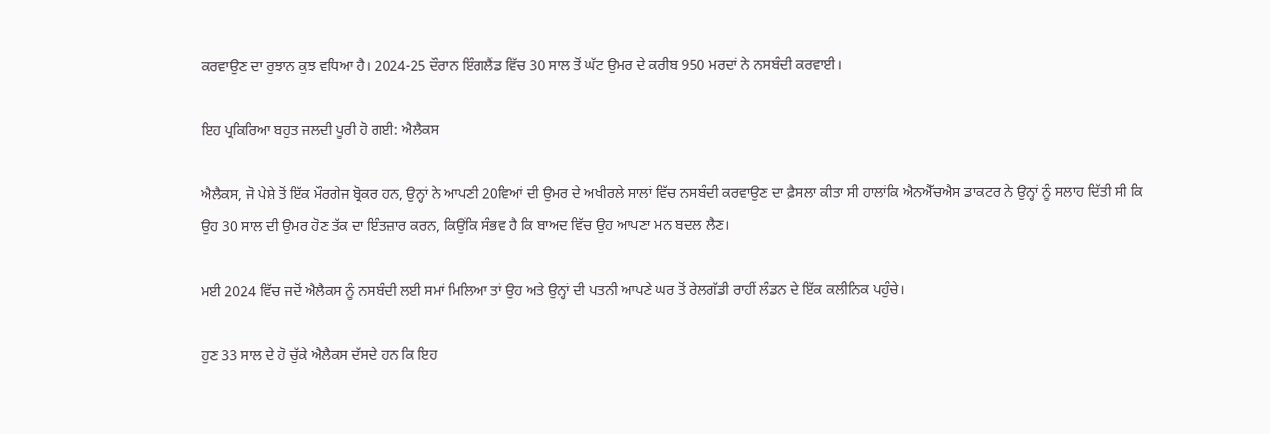ਕਰਵਾਉਣ ਦਾ ਰੁਝਾਨ ਕੁਝ ਵਧਿਆ ਹੈ। 2024-25 ਦੌਰਾਨ ਇੰਗਲੈਂਡ ਵਿੱਚ 30 ਸਾਲ ਤੋਂ ਘੱਟ ਉਮਰ ਦੇ ਕਰੀਬ 950 ਮਰਦਾਂ ਨੇ ਨਸਬੰਦੀ ਕਰਵਾਈ।

ਇਹ ਪ੍ਰਕਿਰਿਆ ਬਹੁਤ ਜਲਦੀ ਪੂਰੀ ਹੋ ਗਈ: ਐਲੈਕਸ

ਐਲੈਕਸ, ਜੋ ਪੇਸ਼ੇ ਤੋਂ ਇੱਕ ਮੌਰਗੇਜ ਬ੍ਰੋਕਰ ਹਨ, ਉਨ੍ਹਾਂ ਨੇ ਆਪਣੀ 20ਵਿਆਂ ਦੀ ਉਮਰ ਦੇ ਅਖੀਰਲੇ ਸਾਲਾਂ ਵਿੱਚ ਨਸਬੰਦੀ ਕਰਵਾਉਣ ਦਾ ਫ਼ੈਸਲਾ ਕੀਤਾ ਸੀ ਹਾਲਾਂਕਿ ਐਨਐੱਚਐਸ ਡਾਕਟਰ ਨੇ ਉਨ੍ਹਾਂ ਨੂੰ ਸਲਾਹ ਦਿੱਤੀ ਸੀ ਕਿ ਉਹ 30 ਸਾਲ ਦੀ ਉਮਰ ਹੋਣ ਤੱਕ ਦਾ ਇੰਤਜ਼ਾਰ ਕਰਨ, ਕਿਉਂਕਿ ਸੰਭਵ ਹੈ ਕਿ ਬਾਅਦ ਵਿੱਚ ਉਹ ਆਪਣਾ ਮਨ ਬਦਲ ਲੈਣ।

ਮਈ 2024 ਵਿੱਚ ਜਦੋਂ ਐਲੈਕਸ ਨੂੰ ਨਸਬੰਦੀ ਲਈ ਸਮਾਂ ਮਿਲਿਆ ਤਾਂ ਉਹ ਅਤੇ ਉਨ੍ਹਾਂ ਦੀ ਪਤਨੀ ਆਪਣੇ ਘਰ ਤੋਂ ਰੇਲਗੱਡੀ ਰਾਹੀਂ ਲੰਡਨ ਦੇ ਇੱਕ ਕਲੀਨਿਕ ਪਹੁੰਚੇ।

ਹੁਣ 33 ਸਾਲ ਦੇ ਹੋ ਚੁੱਕੇ ਐਲੈਕਸ ਦੱਸਦੇ ਹਨ ਕਿ ਇਹ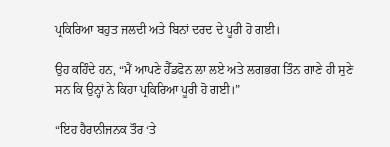ਪ੍ਰਕਿਰਿਆ ਬਹੁਤ ਜਲਦੀ ਅਤੇ ਬਿਨਾਂ ਦਰਦ ਦੇ ਪੂਰੀ ਹੋ ਗਈ।

ਉਹ ਕਹਿੰਦੇ ਹਨ, “ਮੈਂ ਆਪਣੇ ਹੈੱਡਫੋਨ ਲਾ ਲਏ ਅਤੇ ਲਗਭਗ ਤਿੰਨ ਗਾਣੇ ਹੀ ਸੁਣੇ ਸਨ ਕਿ ਉਨ੍ਹਾਂ ਨੇ ਕਿਹਾ ਪ੍ਰਕਿਰਿਆ ਪੂਰੀ ਹੋ ਗਈ।”

“ਇਹ ਹੈਰਾਨੀਜਨਕ ਤੌਰ ‘ਤੇ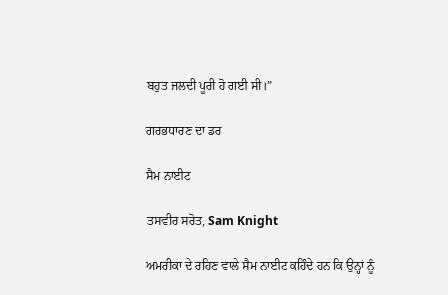ਬਹੁਤ ਜਲਦੀ ਪੂਰੀ ਹੋ ਗਈ ਸੀ।”

ਗਰਭਧਾਰਣ ਦਾ ਡਰ

ਸੈਮ ਨਾਈਟ

ਤਸਵੀਰ ਸਰੋਤ, Sam Knight

ਅਮਰੀਕਾ ਦੇ ਰਹਿਣ ਵਾਲੇ ਸੈਮ ਨਾਈਟ ਕਹਿੰਦੇ ਹਨ ਕਿ ਉਨ੍ਹਾਂ ਨੂੰ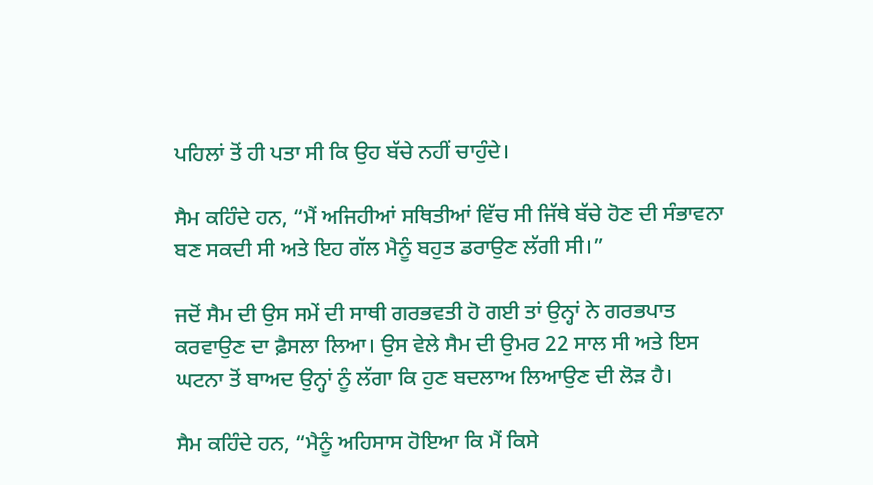ਪਹਿਲਾਂ ਤੋਂ ਹੀ ਪਤਾ ਸੀ ਕਿ ਉਹ ਬੱਚੇ ਨਹੀਂ ਚਾਹੁੰਦੇ।

ਸੈਮ ਕਹਿੰਦੇ ਹਨ, “ਮੈਂ ਅਜਿਹੀਆਂ ਸਥਿਤੀਆਂ ਵਿੱਚ ਸੀ ਜਿੱਥੇ ਬੱਚੇ ਹੋਣ ਦੀ ਸੰਭਾਵਨਾ ਬਣ ਸਕਦੀ ਸੀ ਅਤੇ ਇਹ ਗੱਲ ਮੈਨੂੰ ਬਹੁਤ ਡਰਾਉਣ ਲੱਗੀ ਸੀ।”

ਜਦੋਂ ਸੈਮ ਦੀ ਉਸ ਸਮੇਂ ਦੀ ਸਾਥੀ ਗਰਭਵਤੀ ਹੋ ਗਈ ਤਾਂ ਉਨ੍ਹਾਂ ਨੇ ਗਰਭਪਾਤ ਕਰਵਾਉਣ ਦਾ ਫ਼ੈਸਲਾ ਲਿਆ। ਉਸ ਵੇਲੇ ਸੈਮ ਦੀ ਉਮਰ 22 ਸਾਲ ਸੀ ਅਤੇ ਇਸ ਘਟਨਾ ਤੋਂ ਬਾਅਦ ਉਨ੍ਹਾਂ ਨੂੰ ਲੱਗਾ ਕਿ ਹੁਣ ਬਦਲਾਅ ਲਿਆਉਣ ਦੀ ਲੋੜ ਹੈ।

ਸੈਮ ਕਹਿੰਦੇ ਹਨ, “ਮੈਨੂੰ ਅਹਿਸਾਸ ਹੋਇਆ ਕਿ ਮੈਂ ਕਿਸੇ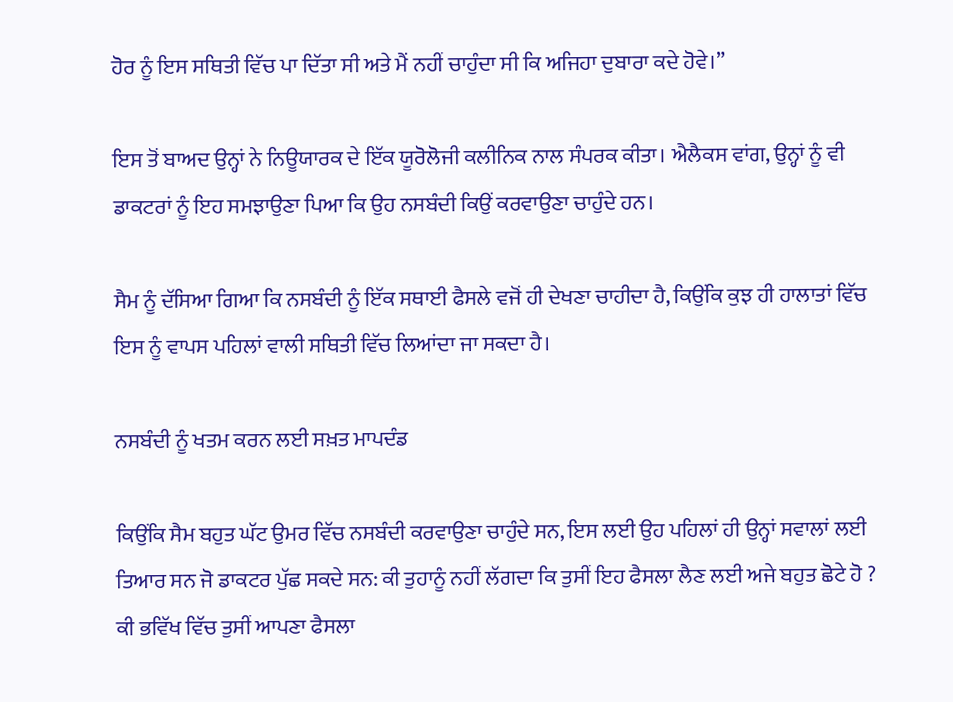ਹੋਰ ਨੂੰ ਇਸ ਸਥਿਤੀ ਵਿੱਚ ਪਾ ਦਿੱਤਾ ਸੀ ਅਤੇ ਮੈਂ ਨਹੀਂ ਚਾਹੁੰਦਾ ਸੀ ਕਿ ਅਜਿਹਾ ਦੁਬਾਰਾ ਕਦੇ ਹੋਵੇ।”

ਇਸ ਤੋਂ ਬਾਅਦ ਉਨ੍ਹਾਂ ਨੇ ਨਿਊਯਾਰਕ ਦੇ ਇੱਕ ਯੂਰੋਲੋਜੀ ਕਲੀਨਿਕ ਨਾਲ ਸੰਪਰਕ ਕੀਤਾ। ਐਲੈਕਸ ਵਾਂਗ, ਉਨ੍ਹਾਂ ਨੂੰ ਵੀ ਡਾਕਟਰਾਂ ਨੂੰ ਇਹ ਸਮਝਾਉਣਾ ਪਿਆ ਕਿ ਉਹ ਨਸਬੰਦੀ ਕਿਉਂ ਕਰਵਾਉਣਾ ਚਾਹੁੰਦੇ ਹਨ।

ਸੈਮ ਨੂੰ ਦੱਸਿਆ ਗਿਆ ਕਿ ਨਸਬੰਦੀ ਨੂੰ ਇੱਕ ਸਥਾਈ ਫੈਸਲੇ ਵਜੋਂ ਹੀ ਦੇਖਣਾ ਚਾਹੀਦਾ ਹੈ, ਕਿਉਂਕਿ ਕੁਝ ਹੀ ਹਾਲਾਤਾਂ ਵਿੱਚ ਇਸ ਨੂੰ ਵਾਪਸ ਪਹਿਲਾਂ ਵਾਲੀ ਸਥਿਤੀ ਵਿੱਚ ਲਿਆਂਦਾ ਜਾ ਸਕਦਾ ਹੈ।

ਨਸਬੰਦੀ ਨੂੰ ਖਤਮ ਕਰਨ ਲਈ ਸਖ਼ਤ ਮਾਪਦੰਡ

ਕਿਉਂਕਿ ਸੈਮ ਬਹੁਤ ਘੱਟ ਉਮਰ ਵਿੱਚ ਨਸਬੰਦੀ ਕਰਵਾਉਣਾ ਚਾਹੁੰਦੇ ਸਨ, ਇਸ ਲਈ ਉਹ ਪਹਿਲਾਂ ਹੀ ਉਨ੍ਹਾਂ ਸਵਾਲਾਂ ਲਈ ਤਿਆਰ ਸਨ ਜੋ ਡਾਕਟਰ ਪੁੱਛ ਸਕਦੇ ਸਨ: ਕੀ ਤੁਹਾਨੂੰ ਨਹੀਂ ਲੱਗਦਾ ਕਿ ਤੁਸੀਂ ਇਹ ਫੈਸਲਾ ਲੈਣ ਲਈ ਅਜੇ ਬਹੁਤ ਛੋਟੇ ਹੋ ? ਕੀ ਭਵਿੱਖ ਵਿੱਚ ਤੁਸੀਂ ਆਪਣਾ ਫੈਸਲਾ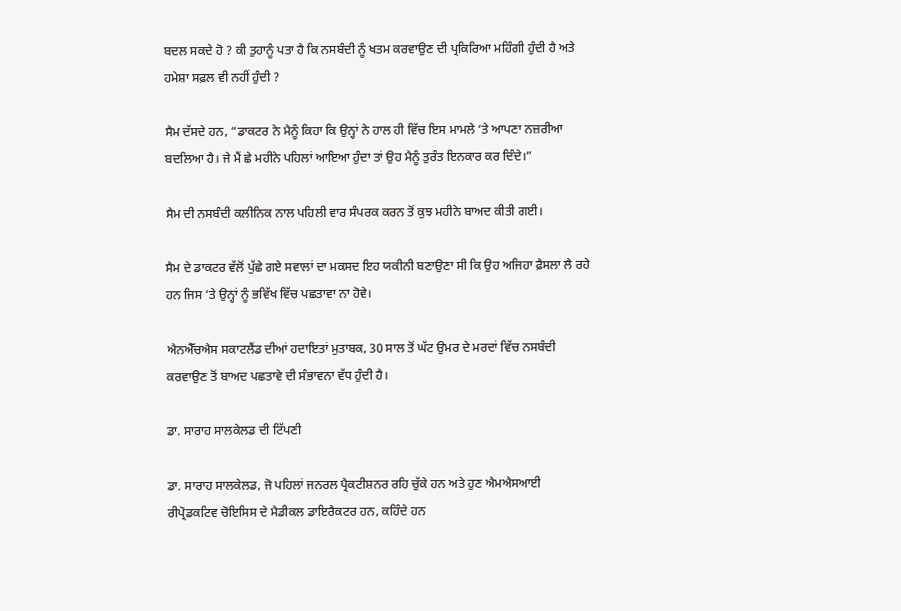ਬਦਲ ਸਕਦੇ ਹੋ ? ਕੀ ਤੁਹਾਨੂੰ ਪਤਾ ਹੈ ਕਿ ਨਸਬੰਦੀ ਨੂੰ ਖਤਮ ਕਰਵਾਉਣ ਦੀ ਪ੍ਰਕਿਰਿਆ ਮਹਿੰਗੀ ਹੁੰਦੀ ਹੈ ਅਤੇ ਹਮੇਸ਼ਾ ਸਫ਼ਲ ਵੀ ਨਹੀਂ ਹੁੰਦੀ ?

ਸੈਮ ਦੱਸਦੇ ਹਨ, “ਡਾਕਟਰ ਨੇ ਮੈਨੂੰ ਕਿਹਾ ਕਿ ਉਨ੍ਹਾਂ ਨੇ ਹਾਲ ਹੀ ਵਿੱਚ ਇਸ ਮਾਮਲੇ ‘ਤੇ ਆਪਣਾ ਨਜ਼ਰੀਆ ਬਦਲਿਆ ਹੈ। ਜੇ ਮੈਂ ਛੇ ਮਹੀਨੇ ਪਹਿਲਾਂ ਆਇਆ ਹੁੰਦਾ ਤਾਂ ਉਹ ਮੈਨੂੰ ਤੁਰੰਤ ਇਨਕਾਰ ਕਰ ਦਿੰਦੇ।”

ਸੈਮ ਦੀ ਨਸਬੰਦੀ ਕਲੀਨਿਕ ਨਾਲ ਪਹਿਲੀ ਵਾਰ ਸੰਪਰਕ ਕਰਨ ਤੋਂ ਕੁਝ ਮਹੀਨੇ ਬਾਅਦ ਕੀਤੀ ਗਈ।

ਸੈਮ ਦੇ ਡਾਕਟਰ ਵੱਲੋਂ ਪੁੱਛੇ ਗਏ ਸਵਾਲਾਂ ਦਾ ਮਕਸਦ ਇਹ ਯਕੀਨੀ ਬਣਾਉਣਾ ਸੀ ਕਿ ਉਹ ਅਜਿਹਾ ਫ਼ੈਸਲਾ ਲੈ ਰਹੇ ਹਨ ਜਿਸ ‘ਤੇ ਉਨ੍ਹਾਂ ਨੂੰ ਭਵਿੱਖ ਵਿੱਚ ਪਛਤਾਵਾ ਨਾ ਹੋਵੇ।

ਐਨਐੱਚਐਸ ਸਕਾਟਲੈਂਡ ਦੀਆਂ ਹਦਾਇਤਾਂ ਮੁਤਾਬਕ, 30 ਸਾਲ ਤੋਂ ਘੱਟ ਉਮਰ ਦੇ ਮਰਦਾਂ ਵਿੱਚ ਨਸਬੰਦੀ ਕਰਵਾਉਣ ਤੋਂ ਬਾਅਦ ਪਛਤਾਵੇ ਦੀ ਸੰਭਾਵਨਾ ਵੱਧ ਹੁੰਦੀ ਹੈ।

ਡਾ. ਸਾਰਾਹ ਸਾਲਕੇਲਡ ਦੀ ਟਿੱਪਣੀ

ਡਾ. ਸਾਰਾਹ ਸਾਲਕੇਲਡ, ਜੋ ਪਹਿਲਾਂ ਜਨਰਲ ਪ੍ਰੈਕਟੀਸ਼ਨਰ ਰਹਿ ਚੁੱਕੇ ਹਨ ਅਤੇ ਹੁਣ ਐਮਐਸਆਈ ਰੀਪ੍ਰੋਡਕਟਿਵ ਚੋਇਸਿਸ ਦੇ ਮੈਡੀਕਲ ਡਾਇਰੈਕਟਰ ਹਨ, ਕਹਿੰਦੇ ਹਨ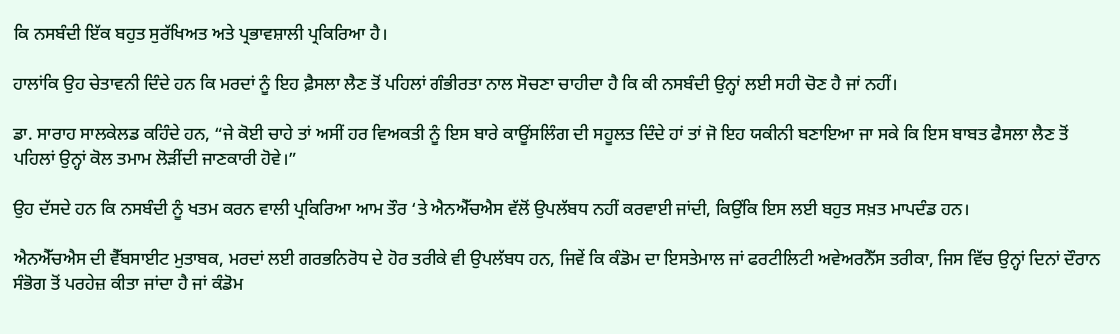ਕਿ ਨਸਬੰਦੀ ਇੱਕ ਬਹੁਤ ਸੁਰੱਖਿਅਤ ਅਤੇ ਪ੍ਰਭਾਵਸ਼ਾਲੀ ਪ੍ਰਕਿਰਿਆ ਹੈ।

ਹਾਲਾਂਕਿ ਉਹ ਚੇਤਾਵਨੀ ਦਿੰਦੇ ਹਨ ਕਿ ਮਰਦਾਂ ਨੂੰ ਇਹ ਫ਼ੈਸਲਾ ਲੈਣ ਤੋਂ ਪਹਿਲਾਂ ਗੰਭੀਰਤਾ ਨਾਲ ਸੋਚਣਾ ਚਾਹੀਦਾ ਹੈ ਕਿ ਕੀ ਨਸਬੰਦੀ ਉਨ੍ਹਾਂ ਲਈ ਸਹੀ ਚੋਣ ਹੈ ਜਾਂ ਨਹੀਂ।

ਡਾ. ਸਾਰਾਹ ਸਾਲਕੇਲਡ ਕਹਿੰਦੇ ਹਨ, “ਜੇ ਕੋਈ ਚਾਹੇ ਤਾਂ ਅਸੀਂ ਹਰ ਵਿਅਕਤੀ ਨੂੰ ਇਸ ਬਾਰੇ ਕਾਊਂਸਲਿੰਗ ਦੀ ਸਹੂਲਤ ਦਿੰਦੇ ਹਾਂ ਤਾਂ ਜੋ ਇਹ ਯਕੀਨੀ ਬਣਾਇਆ ਜਾ ਸਕੇ ਕਿ ਇਸ ਬਾਬਤ ਫੈਸਲਾ ਲੈਣ ਤੋਂ ਪਹਿਲਾਂ ਉਨ੍ਹਾਂ ਕੋਲ ਤਮਾਮ ਲੋੜੀਂਦੀ ਜਾਣਕਾਰੀ ਹੋਵੇ।”

ਉਹ ਦੱਸਦੇ ਹਨ ਕਿ ਨਸਬੰਦੀ ਨੂੰ ਖਤਮ ਕਰਨ ਵਾਲੀ ਪ੍ਰਕਿਰਿਆ ਆਮ ਤੌਰ ‘ਤੇ ਐਨਐੱਚਐਸ ਵੱਲੋਂ ਉਪਲੱਬਧ ਨਹੀਂ ਕਰਵਾਈ ਜਾਂਦੀ, ਕਿਉਂਕਿ ਇਸ ਲਈ ਬਹੁਤ ਸਖ਼ਤ ਮਾਪਦੰਡ ਹਨ।

ਐਨਐੱਚਐਸ ਦੀ ਵੈੱਬਸਾਈਟ ਮੁਤਾਬਕ, ਮਰਦਾਂ ਲਈ ਗਰਭਨਿਰੋਧ ਦੇ ਹੋਰ ਤਰੀਕੇ ਵੀ ਉਪਲੱਬਧ ਹਨ, ਜਿਵੇਂ ਕਿ ਕੰਡੋਮ ਦਾ ਇਸਤੇਮਾਲ ਜਾਂ ਫਰਟੀਲਿਟੀ ਅਵੇਅਰਨੈੱਸ ਤਰੀਕਾ, ਜਿਸ ਵਿੱਚ ਉਨ੍ਹਾਂ ਦਿਨਾਂ ਦੌਰਾਨ ਸੰਭੋਗ ਤੋਂ ਪਰਹੇਜ਼ ਕੀਤਾ ਜਾਂਦਾ ਹੈ ਜਾਂ ਕੰਡੋਮ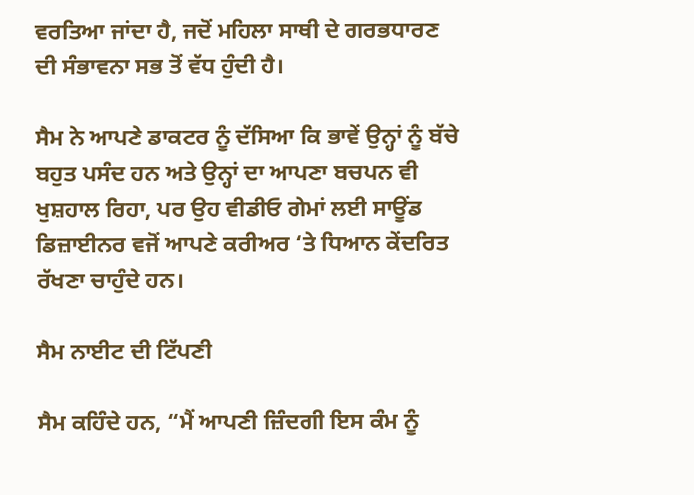ਵਰਤਿਆ ਜਾਂਦਾ ਹੈ, ਜਦੋਂ ਮਹਿਲਾ ਸਾਥੀ ਦੇ ਗਰਭਧਾਰਣ ਦੀ ਸੰਭਾਵਨਾ ਸਭ ਤੋਂ ਵੱਧ ਹੁੰਦੀ ਹੈ।

ਸੈਮ ਨੇ ਆਪਣੇ ਡਾਕਟਰ ਨੂੰ ਦੱਸਿਆ ਕਿ ਭਾਵੇਂ ਉਨ੍ਹਾਂ ਨੂੰ ਬੱਚੇ ਬਹੁਤ ਪਸੰਦ ਹਨ ਅਤੇ ਉਨ੍ਹਾਂ ਦਾ ਆਪਣਾ ਬਚਪਨ ਵੀ ਖੁਸ਼ਹਾਲ ਰਿਹਾ, ਪਰ ਉਹ ਵੀਡੀਓ ਗੇਮਾਂ ਲਈ ਸਾਊਂਡ ਡਿਜ਼ਾਈਨਰ ਵਜੋਂ ਆਪਣੇ ਕਰੀਅਰ ‘ਤੇ ਧਿਆਨ ਕੇਂਦਰਿਤ ਰੱਖਣਾ ਚਾਹੁੰਦੇ ਹਨ।

ਸੈਮ ਨਾਈਟ ਦੀ ਟਿੱਪਣੀ

ਸੈਮ ਕਹਿੰਦੇ ਹਨ, “ਮੈਂ ਆਪਣੀ ਜ਼ਿੰਦਗੀ ਇਸ ਕੰਮ ਨੂੰ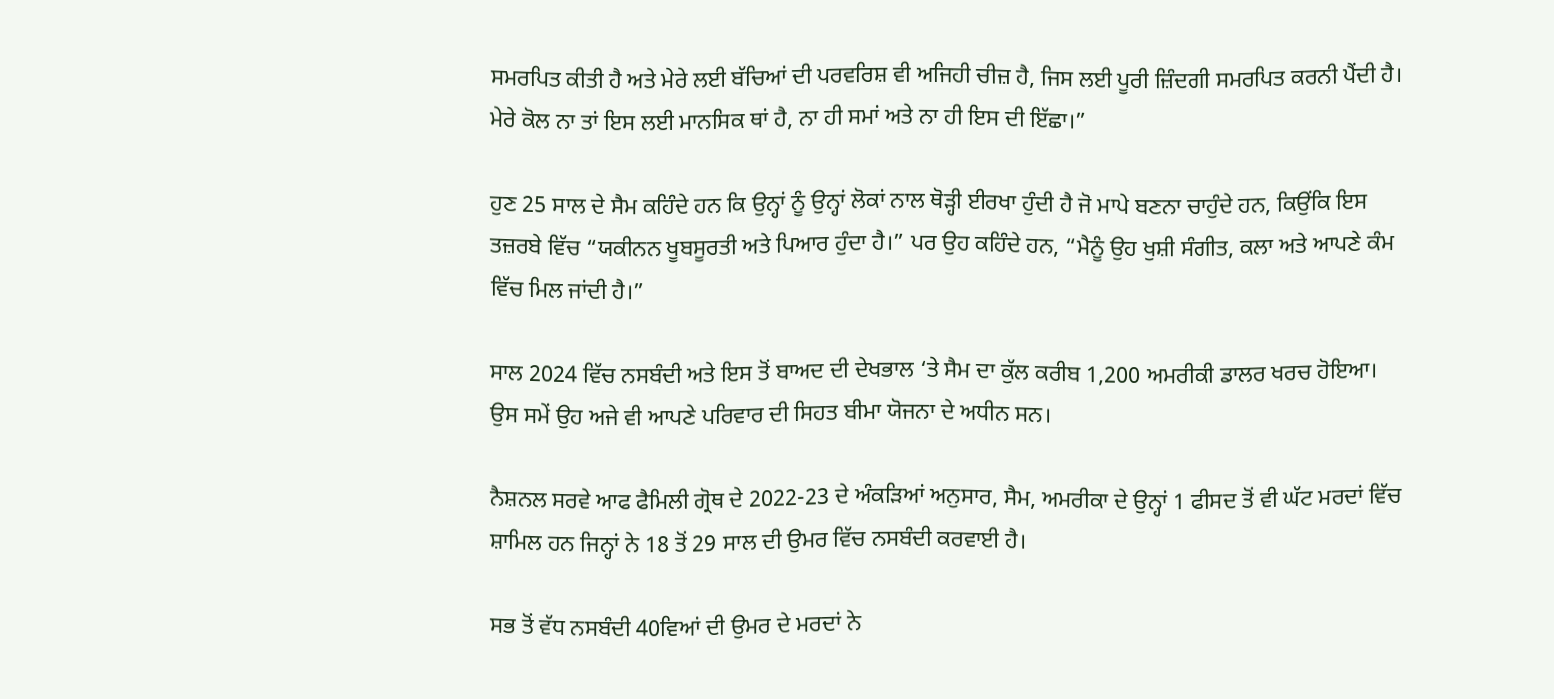ਸਮਰਪਿਤ ਕੀਤੀ ਹੈ ਅਤੇ ਮੇਰੇ ਲਈ ਬੱਚਿਆਂ ਦੀ ਪਰਵਰਿਸ਼ ਵੀ ਅਜਿਹੀ ਚੀਜ਼ ਹੈ, ਜਿਸ ਲਈ ਪੂਰੀ ਜ਼ਿੰਦਗੀ ਸਮਰਪਿਤ ਕਰਨੀ ਪੈਂਦੀ ਹੈ। ਮੇਰੇ ਕੋਲ ਨਾ ਤਾਂ ਇਸ ਲਈ ਮਾਨਸਿਕ ਥਾਂ ਹੈ, ਨਾ ਹੀ ਸਮਾਂ ਅਤੇ ਨਾ ਹੀ ਇਸ ਦੀ ਇੱਛਾ।”

ਹੁਣ 25 ਸਾਲ ਦੇ ਸੈਮ ਕਹਿੰਦੇ ਹਨ ਕਿ ਉਨ੍ਹਾਂ ਨੂੰ ਉਨ੍ਹਾਂ ਲੋਕਾਂ ਨਾਲ ਥੋੜ੍ਹੀ ਈਰਖਾ ਹੁੰਦੀ ਹੈ ਜੋ ਮਾਪੇ ਬਣਨਾ ਚਾਹੁੰਦੇ ਹਨ, ਕਿਉਂਕਿ ਇਸ ਤਜ਼ਰਬੇ ਵਿੱਚ “ਯਕੀਨਨ ਖੂਬਸੂਰਤੀ ਅਤੇ ਪਿਆਰ ਹੁੰਦਾ ਹੈ।” ਪਰ ਉਹ ਕਹਿੰਦੇ ਹਨ, “ਮੈਨੂੰ ਉਹ ਖੁਸ਼ੀ ਸੰਗੀਤ, ਕਲਾ ਅਤੇ ਆਪਣੇ ਕੰਮ ਵਿੱਚ ਮਿਲ ਜਾਂਦੀ ਹੈ।”

ਸਾਲ 2024 ਵਿੱਚ ਨਸਬੰਦੀ ਅਤੇ ਇਸ ਤੋਂ ਬਾਅਦ ਦੀ ਦੇਖਭਾਲ ‘ਤੇ ਸੈਮ ਦਾ ਕੁੱਲ ਕਰੀਬ 1,200 ਅਮਰੀਕੀ ਡਾਲਰ ਖਰਚ ਹੋਇਆ। ਉਸ ਸਮੇਂ ਉਹ ਅਜੇ ਵੀ ਆਪਣੇ ਪਰਿਵਾਰ ਦੀ ਸਿਹਤ ਬੀਮਾ ਯੋਜਨਾ ਦੇ ਅਧੀਨ ਸਨ।

ਨੈਸ਼ਨਲ ਸਰਵੇ ਆਫ ਫੈਮਿਲੀ ਗ੍ਰੋਥ ਦੇ 2022-23 ਦੇ ਅੰਕੜਿਆਂ ਅਨੁਸਾਰ, ਸੈਮ, ਅਮਰੀਕਾ ਦੇ ਉਨ੍ਹਾਂ 1 ਫੀਸਦ ਤੋਂ ਵੀ ਘੱਟ ਮਰਦਾਂ ਵਿੱਚ ਸ਼ਾਮਿਲ ਹਨ ਜਿਨ੍ਹਾਂ ਨੇ 18 ਤੋਂ 29 ਸਾਲ ਦੀ ਉਮਰ ਵਿੱਚ ਨਸਬੰਦੀ ਕਰਵਾਈ ਹੈ।

ਸਭ ਤੋਂ ਵੱਧ ਨਸਬੰਦੀ 40ਵਿਆਂ ਦੀ ਉਮਰ ਦੇ ਮਰਦਾਂ ਨੇ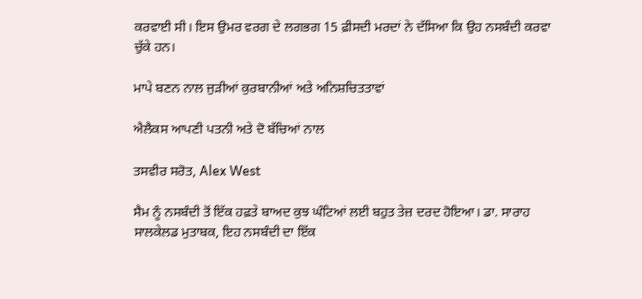ਕਰਵਾਈ ਸੀ। ਇਸ ਉਮਰ ਵਰਗ ਦੇ ਲਗਭਗ 15 ਫ਼ੀਸਦੀ ਮਰਦਾਂ ਨੇ ਦੱਸਿਆ ਕਿ ਉਹ ਨਸਬੰਦੀ ਕਰਵਾ ਚੁੱਕੇ ਹਨ।

ਮਾਪੇ ਬਣਨ ਨਾਲ ਜੁੜੀਆਂ ਕੁਰਬਾਨੀਆਂ ਅਤੇ ਅਨਿਸ਼ਚਿਤਤਾਵਾਂ

ਐਲੈਕਸ ਆਪਣੀ ਪਤਨੀ ਅਤੇ ਦੋ ਬੱਚਿਆਂ ਨਾਲ

ਤਸਵੀਰ ਸਰੋਤ, Alex West

ਸੈਮ ਨੂੰ ਨਸਬੰਦੀ ਤੋਂ ਇੱਕ ਹਫ਼ਤੇ ਬਾਅਦ ਕੁਝ ਘੰਟਿਆਂ ਲਈ ਬਹੁਤ ਤੇਜ਼ ਦਰਦ ਹੋਇਆ। ਡਾ. ਸਾਰਾਹ ਸਾਲਕੇਲਡ ਮੁਤਾਬਕ, ਇਹ ਨਸਬੰਦੀ ਦਾ ਇੱਕ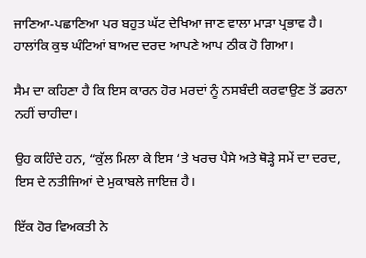ਜਾਣਿਆ-ਪਛਾਣਿਆ ਪਰ ਬਹੁਤ ਘੱਟ ਦੇਖਿਆ ਜਾਣ ਵਾਲਾ ਮਾੜਾ ਪ੍ਰਭਾਵ ਹੈ। ਹਾਲਾਂਕਿ ਕੁਝ ਘੰਟਿਆਂ ਬਾਅਦ ਦਰਦ ਆਪਣੇ ਆਪ ਠੀਕ ਹੋ ਗਿਆ।

ਸੈਮ ਦਾ ਕਹਿਣਾ ਹੈ ਕਿ ਇਸ ਕਾਰਨ ਹੋਰ ਮਰਦਾਂ ਨੂੰ ਨਸਬੰਦੀ ਕਰਵਾਉਣ ਤੋਂ ਡਰਨਾ ਨਹੀਂ ਚਾਹੀਦਾ।

ਉਹ ਕਹਿੰਦੇ ਹਨ, “ਕੁੱਲ ਮਿਲਾ ਕੇ ਇਸ ‘ਤੇ ਖਰਚ ਪੈਸੇ ਅਤੇ ਥੋੜ੍ਹੇ ਸਮੇਂ ਦਾ ਦਰਦ, ਇਸ ਦੇ ਨਤੀਜਿਆਂ ਦੇ ਮੁਕਾਬਲੇ ਜਾਇਜ਼ ਹੈ।

ਇੱਕ ਹੋਰ ਵਿਅਕਤੀ ਨੇ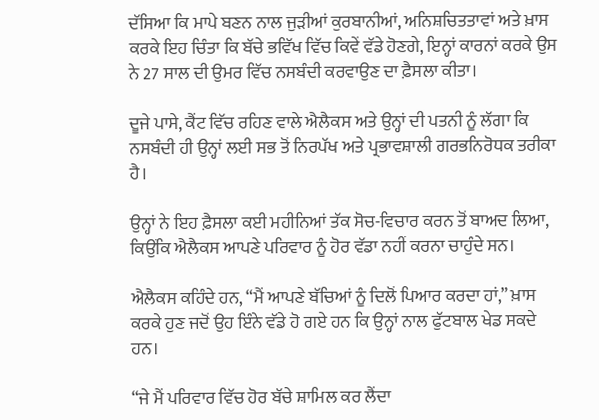ਦੱਸਿਆ ਕਿ ਮਾਪੇ ਬਣਨ ਨਾਲ ਜੁੜੀਆਂ ਕੁਰਬਾਨੀਆਂ, ਅਨਿਸ਼ਚਿਤਤਾਵਾਂ ਅਤੇ ਖ਼ਾਸ ਕਰਕੇ ਇਹ ਚਿੰਤਾ ਕਿ ਬੱਚੇ ਭਵਿੱਖ ਵਿੱਚ ਕਿਵੇਂ ਵੱਡੇ ਹੋਣਗੇ, ਇਨ੍ਹਾਂ ਕਾਰਨਾਂ ਕਰਕੇ ਉਸ ਨੇ 27 ਸਾਲ ਦੀ ਉਮਰ ਵਿੱਚ ਨਸਬੰਦੀ ਕਰਵਾਉਣ ਦਾ ਫ਼ੈਸਲਾ ਕੀਤਾ।

ਦੂਜੇ ਪਾਸੇ, ਕੈਂਟ ਵਿੱਚ ਰਹਿਣ ਵਾਲੇ ਐਲੈਕਸ ਅਤੇ ਉਨ੍ਹਾਂ ਦੀ ਪਤਨੀ ਨੂੰ ਲੱਗਾ ਕਿ ਨਸਬੰਦੀ ਹੀ ਉਨ੍ਹਾਂ ਲਈ ਸਭ ਤੋਂ ਨਿਰਪੱਖ ਅਤੇ ਪ੍ਰਭਾਵਸ਼ਾਲੀ ਗਰਭਨਿਰੋਧਕ ਤਰੀਕਾ ਹੈ।

ਉਨ੍ਹਾਂ ਨੇ ਇਹ ਫ਼ੈਸਲਾ ਕਈ ਮਹੀਨਿਆਂ ਤੱਕ ਸੋਚ-ਵਿਚਾਰ ਕਰਨ ਤੋਂ ਬਾਅਦ ਲਿਆ, ਕਿਉਂਕਿ ਐਲੈਕਸ ਆਪਣੇ ਪਰਿਵਾਰ ਨੂੰ ਹੋਰ ਵੱਡਾ ਨਹੀਂ ਕਰਨਾ ਚਾਹੁੰਦੇ ਸਨ।

ਐਲੈਕਸ ਕਹਿੰਦੇ ਹਨ, “ਮੈਂ ਆਪਣੇ ਬੱਚਿਆਂ ਨੂੰ ਦਿਲੋਂ ਪਿਆਰ ਕਰਦਾ ਹਾਂ,” ਖ਼ਾਸ ਕਰਕੇ ਹੁਣ ਜਦੋਂ ਉਹ ਇੰਨੇ ਵੱਡੇ ਹੋ ਗਏ ਹਨ ਕਿ ਉਨ੍ਹਾਂ ਨਾਲ ਫੁੱਟਬਾਲ ਖੇਡ ਸਕਦੇ ਹਨ।

“ਜੇ ਮੈਂ ਪਰਿਵਾਰ ਵਿੱਚ ਹੋਰ ਬੱਚੇ ਸ਼ਾਮਿਲ ਕਰ ਲੈਂਦਾ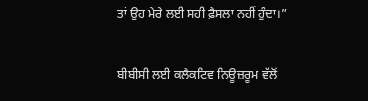ਤਾਂ ਉਹ ਮੇਰੇ ਲਈ ਸਹੀ ਫ਼ੈਸਲਾ ਨਹੀਂ ਹੁੰਦਾ।”

ਬੀਬੀਸੀ ਲਈ ਕਲੈਕਟਿਵ ਨਿਊਜ਼ਰੂਮ ਵੱਲੋਂ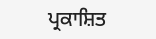ਪ੍ਰਕਾਸ਼ਿਤ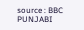source : BBC PUNJABI